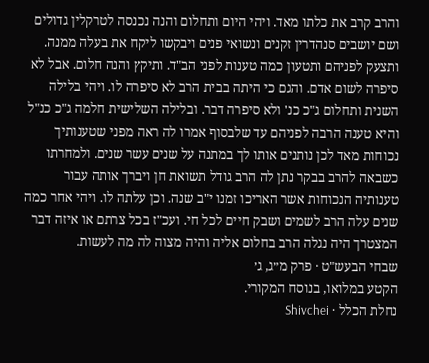והרב קרב את כלתו מאד. ויהי היום ותחלום והנה נכנסה לטרקלין גדולים ושם יושבים סנהדרין זקנים ונשואי פנים ויבקשו ליקח את בעלה ממנה. ותצעק לפניהם ותטעון כמה טענות לפני הב"ד. ותיקץ והנה חלום. אבל לא סיפרה לשום אדם. והגם כי היתה בבית הרב לא סיפרה לו. ויהי בלילה השנית ותחלום ג"כ כנ' ולא סיפרה דבר. ובלילה השלישית חלמה ג"כ כנ"ל והיא טענה הרבה לפניהם עד שלבסוף אמרו לה ראה מפני שטענותיך נכוחות מאד לכן נותנים אותו לך במתנה על שנים עשר שנים. ולמחרתו כשבאה להרב בבקר נתן לה הרב גודל תשואת חן ויברך אותה עבור טענותיה הנכוחות אשר האריכו זמנו י"ב שנה. וכן עלתה לו. ויהי אחר כמה שנים עלה הרב לשמים ושבק חיים לכל חי. ועכ"ז בכל צרתם או איזה דבר המצטרך היה נגלה הרב בחלום אליה והיה מצוה לה מה לעשות.
שבחי הבעש"ט · פרק מ״ג, ג׳
הקטע במלואו, בנוסח המקורי.
נחלת הכלל · Shivchei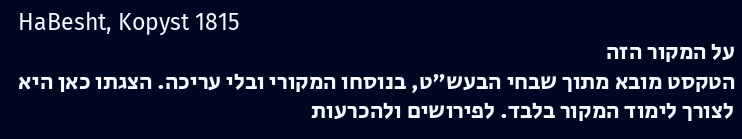HaBesht, Kopyst 1815
על המקור הזה
הטקסט מובא מתוך שבחי הבעש"ט, בנוסחו המקורי ובלי עריכה. הצגתו כאן היא לצורך לימוד המקור בלבד. לפירושים ולהכרעות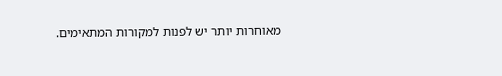מאוחרות יותר יש לפנות למקורות המתאימים.